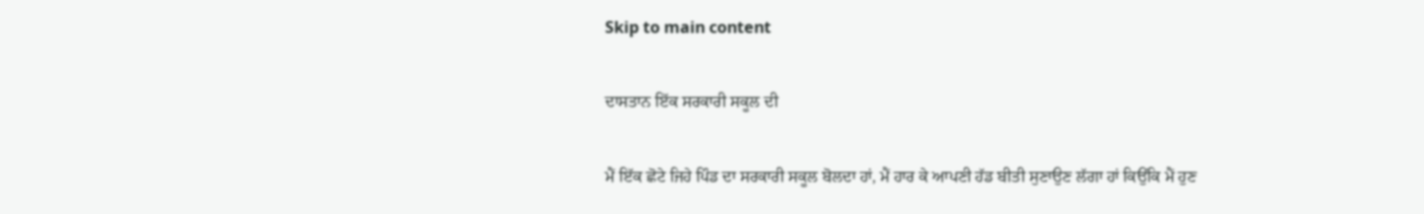Skip to main content

ਦਾਸਤਾਨ ਇੱਕ ਸਰਕਾਰੀ ਸਕੂਲ ਦੀ

ਮੈਂ ਇੱਕ ਛੋਟੇ ਜਿਹੇ ਪਿੰਡ ਦਾ ਸਰਕਾਰੀ ਸਕੂਲ ਬੋਲਦਾ ਹਾਂ, ਮੈਂ ਹਾਰ ਕੇ ਆਪਣੀ ਹੱਡ ਬੀਤੀ ਸੁਣਾਉਣ ਲੱਗਾ ਹਾਂ ਕਿਉਂਕਿ ਮੈਂ ਹੁਣ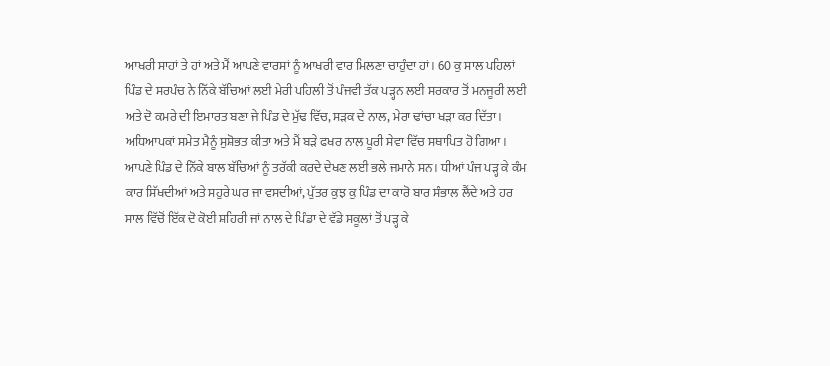ਆਖਰੀ ਸਾਹਾਂ ਤੇ ਹਾਂ ਅਤੇ ਮੈਂ ਆਪਣੇ ਵਾਰਸਾਂ ਨੂੰ ਆਖਰੀ ਵਾਰ ਮਿਲਣਾ ਚਾਹੁੰਦਾ ਹਾਂ। 60 ਕੁ ਸਾਲ ਪਹਿਲਾਂ ਪਿੰਡ ਦੇ ਸਰਪੰਚ ਨੇ ਨਿੱਕੇ ਬੱਚਿਆਂ ਲਈ ਮੇਰੀ ਪਹਿਲੀ ਤੋਂ ਪੰਜਵੀ ਤੱਕ ਪੜ੍ਹਨ ਲਈ ਸਰਕਾਰ ਤੋਂ ਮਨਜੂਰੀ ਲਈ ਅਤੇ ਦੋ ਕਮਰੇ ਦੀ ਇਮਾਰਤ ਬਣਾ ਜੇ ਪਿੰਡ ਦੇ ਮੁੱਢ ਵਿੱਚ, ਸੜਕ ਦੇ ਨਾਲ, ਮੇਰਾ ਢਾਂਚਾ ਖੜਾ ਕਰ ਦਿੱਤਾ। ਅਧਿਆਪਕਾਂ ਸਮੇਤ ਮੈਨੂੰ ਸੁਸ਼ੋਭਤ ਕੀਤਾ ਅਤੇ ਮੈਂ ਬੜੇ ਫਖਰ ਨਾਲ ਪੂਰੀ ਸੇਵਾ ਵਿੱਚ ਸਥਾਪਿਤ ਹੋ ਗਿਆ। ਆਪਣੇ ਪਿੰਡ ਦੇ ਨਿੱਕੇ ਬਾਲ ਬੱਚਿਆਂ ਨੂੰ ਤਰੱਕੀ ਕਰਦੇ ਦੇਖਣ ਲਈ ਭਲੇ ਜਮਾਨੇ ਸਨ। ਧੀਆਂ ਪੰਜ ਪੜ੍ਹ ਕੇ ਕੰਮ ਕਾਰ ਸਿੱਖਦੀਆਂ ਅਤੇ ਸਹੁਰੇ ਘਰ ਜਾ ਵਸਦੀਆਂ, ਪੁੱਤਰ ਕੁਝ ਕੁ ਪਿੰਡ ਦਾ ਕਾਰੋ ਬਾਰ ਸੰਭਾਲ ਲੈਂਦੇ ਅਤੇ ਹਰ ਸਾਲ ਵਿੱਚੋਂ ਇੱਕ ਦੋ ਕੋਈ ਸ਼ਹਿਰੀ ਜਾਂ ਨਾਲ ਦੇ ਪਿੰਡਾ ਦੇ ਵੱਡੇ ਸਕੂਲਾਂ ਤੋਂ ਪੜ੍ਹ ਕੇ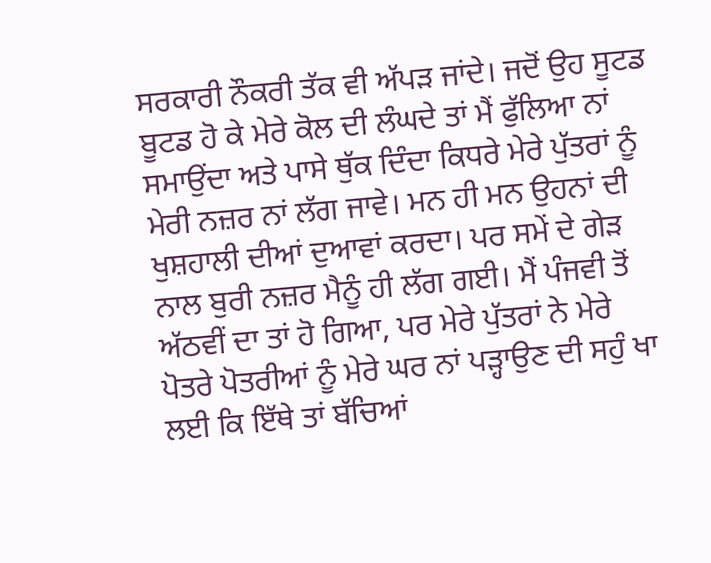ਸਰਕਾਰੀ ਨੌਕਰੀ ਤੱਕ ਵੀ ਅੱਪੜ ਜਾਂਦੇ। ਜਦੋਂ ਉਹ ਸੂਟਡ ਬੂਟਡ ਹੋ ਕੇ ਮੇਰੇ ਕੋਲ ਦੀ ਲੰਘਦੇ ਤਾਂ ਮੈਂ ਫੁੱਲਿਆ ਨਾਂ ਸਮਾਉਂਦਾ ਅਤੇ ਪਾਸੇ ਥੁੱਕ ਦਿੰਦਾ ਕਿਧਰੇ ਮੇਰੇ ਪੁੱਤਰਾਂ ਨੂੰ ਮੇਰੀ ਨਜ਼ਰ ਨਾਂ ਲੱਗ ਜਾਵੇ। ਮਨ ਹੀ ਮਨ ਉਹਨਾਂ ਦੀ ਖੁਸ਼ਹਾਲੀ ਦੀਆਂ ਦੁਆਵਾਂ ਕਰਦਾ। ਪਰ ਸਮੇਂ ਦੇ ਗੇੜ ਨਾਲ ਬੁਰੀ ਨਜ਼ਰ ਮੈਨੂੰ ਹੀ ਲੱਗ ਗਈ। ਮੈਂ ਪੰਜਵੀ ਤੋਂ ਅੱਠਵੀਂ ਦਾ ਤਾਂ ਹੋ ਗਿਆ, ਪਰ ਮੇਰੇ ਪੁੱਤਰਾਂ ਨੇ ਮੇਰੇ ਪੋਤਰੇ ਪੋਤਰੀਆਂ ਨੂੰ ਮੇਰੇ ਘਰ ਨਾਂ ਪੜ੍ਹਾਉਣ ਦੀ ਸਹੁੰ ਖਾ ਲਈ ਕਿ ਇੱਥੇ ਤਾਂ ਬੱਚਿਆਂ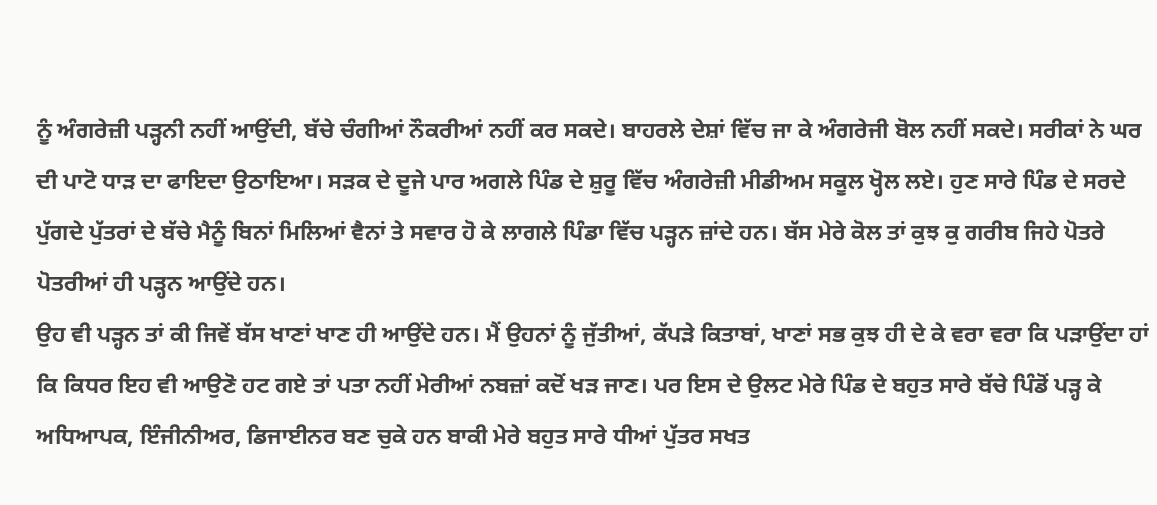ਨੂੰ ਅੰਗਰੇਜ਼ੀ ਪੜ੍ਹਨੀ ਨਹੀਂ ਆਉਂਦੀ, ਬੱਚੇ ਚੰਗੀਆਂ ਨੌਕਰੀਆਂ ਨਹੀਂ ਕਰ ਸਕਦੇ। ਬਾਹਰਲੇ ਦੇਸ਼ਾਂ ਵਿੱਚ ਜਾ ਕੇ ਅੰਗਰੇਜੀ ਬੋਲ ਨਹੀਂ ਸਕਦੇ। ਸਰੀਕਾਂ ਨੇ ਘਰ ਦੀ ਪਾਟੋ ਧਾੜ ਦਾ ਫਾਇਦਾ ਉਠਾਇਆ। ਸੜਕ ਦੇ ਦੂਜੇ ਪਾਰ ਅਗਲੇ ਪਿੰਡ ਦੇ ਸ਼ੁਰੂ ਵਿੱਚ ਅੰਗਰੇਜ਼ੀ ਮੀਡੀਅਮ ਸਕੂਲ ਖ੍ਹੋਲ ਲਏ। ਹੁਣ ਸਾਰੇ ਪਿੰਡ ਦੇ ਸਰਦੇ ਪੁੱਗਦੇ ਪੁੱਤਰਾਂ ਦੇ ਬੱਚੇ ਮੈਨੂੰ ਬਿਨਾਂ ਮਿਲਿਆਂ ਵੈਨਾਂ ਤੇ ਸਵਾਰ ਹੋ ਕੇ ਲਾਗਲੇ ਪਿੰਡਾ ਵਿੱਚ ਪੜ੍ਹਨ ਜ਼ਾਂਦੇ ਹਨ। ਬੱਸ ਮੇਰੇ ਕੋਲ ਤਾਂ ਕੁਝ ਕੁ ਗਰੀਬ ਜਿਹੇ ਪੋਤਰੇ ਪੋਤਰੀਆਂ ਹੀ ਪੜ੍ਹਨ ਆਉਂਦੇ ਹਨ।
ਉਹ ਵੀ ਪੜ੍ਹਨ ਤਾਂ ਕੀ ਜਿਵੇਂ ਬੱਸ ਖਾਣਾਂ ਖਾਣ ਹੀ ਆਉਂਦੇ ਹਨ। ਮੈਂ ਉਹਨਾਂ ਨੂੰ ਜੁੱਤੀਆਂ, ਕੱਪੜੇ ਕਿਤਾਬਾਂ, ਖਾਣਾਂ ਸਭ ਕੁਝ ਹੀ ਦੇ ਕੇ ਵਰਾ ਵਰਾ ਕਿ ਪੜਾਉਂਦਾ ਹਾਂ ਕਿ ਕਿਧਰ ਇਹ ਵੀ ਆਉਣੋ ਹਟ ਗਏ ਤਾਂ ਪਤਾ ਨਹੀਂ ਮੇਰੀਆਂ ਨਬਜ਼ਾਂ ਕਦੋਂ ਖੜ ਜਾਣ। ਪਰ ਇਸ ਦੇ ਉਲਟ ਮੇਰੇ ਪਿੰਡ ਦੇ ਬਹੁਤ ਸਾਰੇ ਬੱਚੇ ਪਿੰਡੋਂ ਪੜ੍ਹ ਕੇ ਅਧਿਆਪਕ, ਇੰਜੀਨੀਅਰ, ਡਿਜਾਈਨਰ ਬਣ ਚੁਕੇ ਹਨ ਬਾਕੀ ਮੇਰੇ ਬਹੁਤ ਸਾਰੇ ਧੀਆਂ ਪੁੱਤਰ ਸਖਤ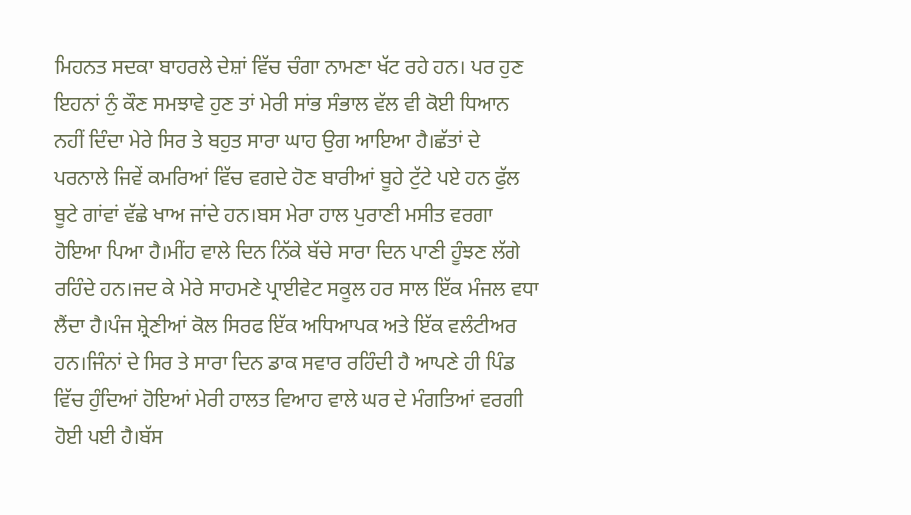ਮਿਹਨਤ ਸਦਕਾ ਬਾਹਰਲੇ ਦੇਸ਼ਾਂ ਵਿੱਚ ਚੰਗਾ ਨਾਮਣਾ ਖੱਟ ਰਹੇ ਹਨ। ਪਰ ਹੁਣ ਇਹਨਾਂ ਨੁੰ ਕੌਣ ਸਮਝਾਵੇ ਹੁਣ ਤਾਂ ਮੇਰੀ ਸਾਂਭ ਸੰਭਾਲ ਵੱਲ ਵੀ ਕੋਈ ਧਿਆਨ ਨਹੀਂ ਦਿੰਦਾ ਮੇਰੇ ਸਿਰ ਤੇ ਬਹੁਤ ਸਾਰਾ ਘਾਹ ਉਗ ਆਇਆ ਹੈ।ਛੱਤਾਂ ਦੇ ਪਰਨਾਲੇ ਜਿਵੇਂ ਕਮਰਿਆਂ ਵਿੱਚ ਵਗਦੇ ਹੋਣ ਬਾਰੀਆਂ ਬੂਹੇ ਟੁੱਟੇ ਪਏ ਹਨ ਫੁੱਲ ਬੂਟੇ ਗਾਂਵਾਂ ਵੱਛੇ ਖਾਅ ਜਾਂਦੇ ਹਨ।ਬਸ ਮੇਰਾ ਹਾਲ ਪੁਰਾਣੀ ਮਸੀਤ ਵਰਗਾ ਹੋਇਆ ਪਿਆ ਹੈ।ਮੀਂਹ ਵਾਲੇ ਦਿਨ ਨਿੱਕੇ ਬੱਚੇ ਸਾਰਾ ਦਿਨ ਪਾਣੀ ਹੂੰਝਣ ਲੱਗੇ ਰਹਿੰਦੇ ਹਨ।ਜਦ ਕੇ ਮੇਰੇ ਸਾਹਮਣੇ ਪ੍ਰਾਈਵੇਟ ਸਕੂਲ ਹਰ ਸਾਲ ਇੱਕ ਮੰਜਲ ਵਧਾ ਲੈਂਦਾ ਹੈ।ਪੰਜ ਸ਼੍ਰੇਣੀਆਂ ਕੋਲ ਸਿਰਫ ਇੱਕ ਅਧਿਆਪਕ ਅਤੇ ਇੱਕ ਵਲੰਟੀਅਰ ਹਨ।ਜਿੰਨਾਂ ਦੇ ਸਿਰ ਤੇ ਸਾਰਾ ਦਿਨ ਡਾਕ ਸਵਾਰ ਰਹਿੰਦੀ ਹੈ ਆਪਣੇ ਹੀ ਪਿੰਡ ਵਿੱਚ ਹੁੰਦਿਆਂ ਹੋਇਆਂ ਮੇਰੀ ਹਾਲਤ ਵਿਆਹ ਵਾਲੇ ਘਰ ਦੇ ਮੰਗਤਿਆਂ ਵਰਗੀ ਹੋਈ ਪਈ ਹੈ।ਬੱਸ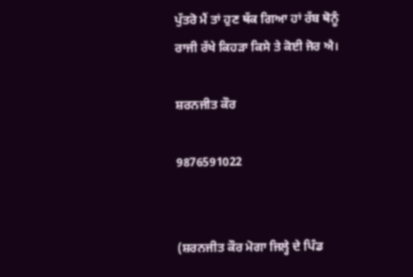ਪੁੱਤਰੋ ਮੈਂ ਤਾਂ ਹੁਣ ਥੱਕ ਗਿਆ ਹਾਂ ਰੱਬ ਥੋਨੂੰ ਰਾਜੀ ਰੱਖੇ ਕਿਹੜਾ ਕਿਸੇ ਤੇ ਕੋਈ ਜੋਰ ਐ।

ਸ਼ਰਨਜੀਤ ਕੌਰ

9876591022


(ਸ਼ਰਨਜੀਤ ਕੌਰ ਮੋਗਾ ਜਿਲ੍ਹੇ ਦੇ ਪਿੰਡ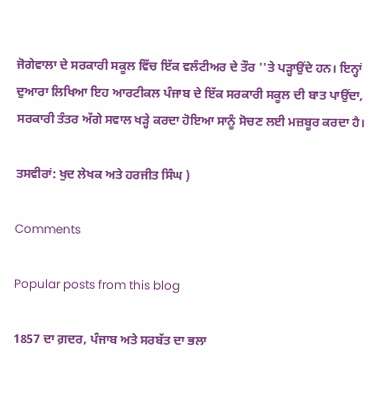ਜੋਗੇਵਾਲਾ ਦੇ ਸਰਕਾਰੀ ਸਕੂਲ ਵਿੱਚ ਇੱਕ ਵਲੰਟੀਅਰ ਦੇ ਤੌਰ ''ਤੇ ਪੜ੍ਹਾਉਂਦੇ ਹਨ। ਇਨ੍ਹਾਂ ਦੁਆਰਾ ਲਿਖਿਆ ਇਹ ਆਰਟੀਕਲ ਪੰਜਾਬ ਦੇ ਇੱਕ ਸਰਕਾਰੀ ਸਕੂਲ ਦੀ ਬਾਤ ਪਾਉਂਦਾ, ਸਰਕਾਰੀ ਤੰਤਰ ਅੱਗੇ ਸਵਾਲ ਖੜ੍ਹੇ ਕਰਦਾ ਹੋਇਆ ਸਾਨੂੰ ਸੋਚਣ ਲਈ ਮਜ਼ਬੂਰ ਕਰਦਾ ਹੈ।

ਤਸਵੀਰਾਂ: ਖੁਦ ਲੇਖਕ ਅਤੇ ਹਰਜੀਤ ਸਿੰਘ )

Comments

Popular posts from this blog

1857 ਦਾ ਗ਼ਦਰ, ਪੰਜਾਬ ਅਤੇ ਸਰਬੱਤ ਦਾ ਭਲਾ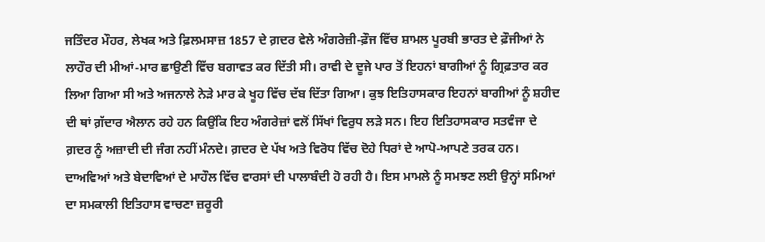ਜਤਿੰਦਰ ਮੌਹਰ, ਲੇਖਕ ਅਤੇ ਫ਼ਿਲਮਸਾਜ਼ 1857 ਦੇ ਗ਼ਦਰ ਵੇਲੇ ਅੰਗਰੇਜ਼ੀ-ਫ਼ੌਜ ਵਿੱਚ ਸ਼ਾਮਲ ਪੂਰਬੀ ਭਾਰਤ ਦੇ ਫ਼ੌਜੀਆਂ ਨੇ ਲਾਹੌਰ ਦੀ ਮੀਆਂ-ਮਾਰ ਛਾਉਣੀ ਵਿੱਚ ਬਗਾਵਤ ਕਰ ਦਿੱਤੀ ਸੀ। ਰਾਵੀ ਦੇ ਦੂਜੇ ਪਾਰ ਤੋਂ ਇਹਨਾਂ ਬਾਗੀਆਂ ਨੂੰ ਗ੍ਰਿਫ਼ਤਾਰ ਕਰ ਲਿਆ ਗਿਆ ਸੀ ਅਤੇ ਅਜਨਾਲੇ ਨੇੜੇ ਮਾਰ ਕੇ ਖੂਹ ਵਿੱਚ ਦੱਬ ਦਿੱਤਾ ਗਿਆ। ਕੁਝ ਇਤਿਹਾਸਕਾਰ ਇਹਨਾਂ ਬਾਗੀਆਂ ਨੂੰ ਸ਼ਹੀਦ ਦੀ ਥਾਂ ਗ਼ੱਦਾਰ ਐਲਾਨ ਰਹੇ ਹਨ ਕਿਉਂਕਿ ਇਹ ਅੰਗਰੇਜ਼ਾਂ ਵਲੋਂ ਸਿੱਖਾਂ ਵਿਰੁਧ ਲੜੇ ਸਨ। ਇਹ ਇਤਿਹਾਸਕਾਰ ਸਤਵੰਜਾ ਦੇ ਗ਼ਦਰ ਨੂੰ ਅਜ਼ਾਦੀ ਦੀ ਜੰਗ ਨਹੀਂ ਮੰਨਦੇ। ਗ਼ਦਰ ਦੇ ਪੱਖ ਅਤੇ ਵਿਰੋਧ ਵਿੱਚ ਦੋਹੇ ਧਿਰਾਂ ਦੇ ਆਪੋ-ਆਪਣੇ ਤਰਕ ਹਨ। ਦਾਅਵਿਆਂ ਅਤੇ ਬੇਦਾਵਿਆਂ ਦੇ ਮਾਹੌਲ ਵਿੱਚ ਵਾਰਸਾਂ ਦੀ ਪਾਲਾਬੰਦੀ ਹੋ ਰਹੀ ਹੈ। ਇਸ ਮਾਮਲੇ ਨੂੰ ਸਮਝਣ ਲਈ ਉਨ੍ਹਾਂ ਸਮਿਆਂ ਦਾ ਸਮਕਾਲੀ ਇਤਿਹਾਸ ਵਾਚਣਾ ਜ਼ਰੂਰੀ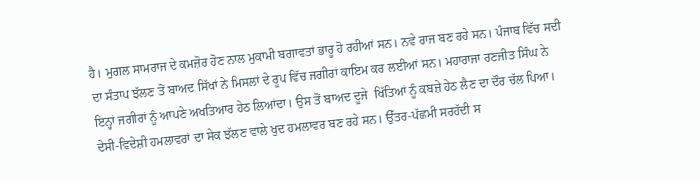ਹੈ। ਮੁਗਲ ਸਾਮਰਾਜ ਦੇ ਕਮਜ਼ੋਰ ਹੋਣ ਨਾਲ ਮੁਕਾਮੀ ਬਗਾਵਤਾਂ ਭਾਰੂ ਹੋ ਰਹੀਆਂ ਸਨ। ਨਵੇ ਰਾਜ ਬਣ ਰਹੇ ਸਨ। ਪੰਜਾਬ ਵਿੱਚ ਸਦੀ ਦਾ ਸੰਤਾਪ ਝੱਲਣ ਤੋਂ ਬਾਅਦ ਸਿੱਖਾਂ ਨੇ ਮਿਸਲਾਂ ਦੇ ਰੂਪ ਵਿੱਚ ਜਗੀਰਾਂ ਕਾਇਮ ਕਰ ਲਈਆਂ ਸਨ। ਮਹਾਰਾਜਾ ਰਣਜੀਤ ਸਿੰਘ ਨੇ ਇਨ੍ਹਾਂ ਜਗੀਰਾਂ ਨੂੰ ਆਪਣੇ ਅਖਤਿਆਰ ਹੇਠ ਲਿਆਂਦਾ। ਉਸ ਤੋਂ ਬਾਅਦ ਦੂਜੇ  ਖਿੱਤਿਆਂ ਨੂੰ ਕਬਜ਼ੇ ਹੇਠ ਲੈਣ ਦਾ ਦੌਰ ਚੱਲ ਪਿਆ। ਦੇਸੀ-ਵਿਦੇਸ਼ੀ ਹਮਲਾਵਰਾਂ ਦਾ ਸੇਕ ਝੱਲਣ ਵਾਲੇ ਖੁਦ ਹਮਲਾਵਰ ਬਣ ਰਹੇ ਸਨ। ਉੱਤਰ-ਪੱਛਮੀ ਸਰਹੱਦੀ ਸ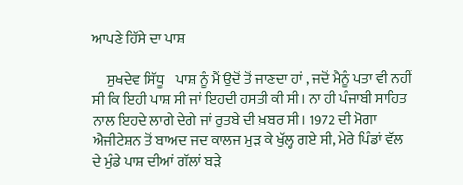ਆਪਣੇ ਹਿੱਸੇ ਦਾ ਪਾਸ਼

     ਸੁਖਦੇਵ ਸਿੱਧੂ    ਪਾਸ਼ ਨੂੰ ਮੈਂ ਉਦੋਂ ਤੋਂ ਜਾਣਦਾ ਹਾਂ , ਜਦੋਂ ਮੈਨੂੰ ਪਤਾ ਵੀ ਨਹੀਂ ਸੀ ਕਿ ਇਹੀ ਪਾਸ਼ ਸੀ ਜਾਂ ਇਹਦੀ ਹਸਤੀ ਕੀ ਸੀ। ਨਾ ਹੀ ਪੰਜਾਬੀ ਸਾਹਿਤ ਨਾਲ ਇਹਦੇ ਲਾਗੇ ਦੇਗੇ ਜਾਂ ਰੁਤਬੇ ਦੀ ਖ਼ਬਰ ਸੀ। 1972 ਦੀ ਮੋਗਾ ਐਜੀਟੇਸ਼ਨ ਤੋਂ ਬਾਅਦ ਜਦ ਕਾਲਜ ਮੁਡ਼ ਕੇ ਖੁੱਲ੍ਹ ਗਏ ਸੀ, ਮੇਰੇ ਪਿੰਡਾਂ ਵੱਲ ਦੇ ਮੁੰਡੇ ਪਾਸ਼ ਦੀਆਂ ਗੱਲਾਂ ਬਡ਼ੇ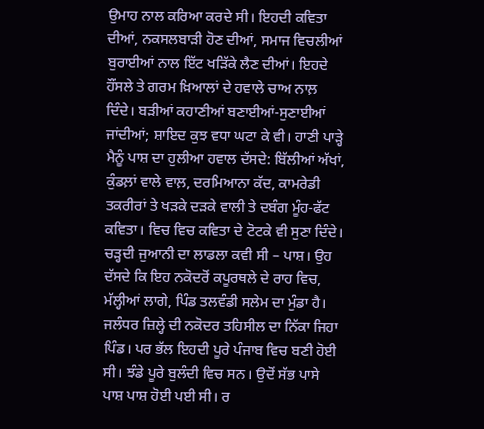ਉਮਾਹ ਨਾਲ ਕਰਿਆ ਕਰਦੇ ਸੀ। ਇਹਦੀ ਕਵਿਤਾ ਦੀਆਂ, ਨਕਸਲਬਾਡ਼ੀ ਹੋਣ ਦੀਆਂ, ਸਮਾਜ ਵਿਚਲੀਆਂ ਬੁਰਾਈਆਂ ਨਾਲ ਇੱਟ ਖਡ਼ਿੱਕੇ ਲੈਣ ਦੀਆਂ। ਇਹਦੇ ਹੌਂਸਲੇ ਤੇ ਗਰਮ ਖ਼ਿਆਲਾਂ ਦੇ ਹਵਾਲੇ ਚਾਅ ਨਾਲ਼ ਦਿੰਦੇ। ਬਡ਼ੀਆਂ ਕਹਾਣੀਆਂ ਬਣਾਈਆਂ-ਸੁਣਾਈਆਂ ਜਾਂਦੀਆਂ; ਸ਼ਾਇਦ ਕੁਝ ਵਧਾ ਘਟਾ ਕੇ ਵੀ। ਹਾਣੀ ਪਾਡ਼੍ਹੇ ਮੈਨੂੰ ਪਾਸ਼ ਦਾ ਹੁਲੀਆ ਹਵਾਲ ਦੱਸਦੇ: ਬਿੱਲੀਆਂ ਅੱਖਾਂ, ਕੁੰਡਲ਼ਾਂ ਵਾਲੇ ਵਾਲ਼, ਦਰਮਿਆਨਾ ਕੱਦ, ਕਾਮਰੇਡੀ ਤਕਰੀਰਾਂ ਤੇ ਖਡ਼ਕੇ ਦਡ਼ਕੇ ਵਾਲੀ ਤੇ ਦਬੰਗ ਮੂੰਹ-ਫੱਟ ਕਵਿਤਾ। ਵਿਚ ਵਿਚ ਕਵਿਤਾ ਦੇ ਟੋਟਕੇ ਵੀ ਸੁਣਾ ਦਿੰਦੇ। ਚਡ਼੍ਹਦੀ ਜੁਆਨੀ ਦਾ ਲਾਡਲਾ ਕਵੀ ਸੀ – ਪਾਸ਼। ਉਹ ਦੱਸਦੇ ਕਿ ਇਹ ਨਕੋਦਰੋਂ ਕਪੂਰਥਲੇ ਦੇ ਰਾਹ ਵਿਚ, ਮੱਲ੍ਹੀਆਂ ਲਾਗੇ, ਪਿੰਡ ਤਲਵੰਡੀ ਸਲੇਮ ਦਾ ਮੁੰਡਾ ਹੈ। ਜਲੰਧਰ ਜ਼ਿਲ੍ਹੇ ਦੀ ਨਕੋਦਰ ਤਹਿਸੀਲ ਦਾ ਨਿੱਕਾ ਜਿਹਾ ਪਿੰਡ। ਪਰ ਭੱਲ ਇਹਦੀ ਪੂਰੇ ਪੰਜਾਬ ਵਿਚ ਬਣੀ ਹੋਈ ਸੀ। ਝੰਡੇ ਪੂਰੇ ਬੁਲੰਦੀ ਵਿਚ ਸਨ। ਉਦੋਂ ਸੱਭ ਪਾਸੇ ਪਾਸ਼ ਪਾਸ਼ ਹੋਈ ਪਈ ਸੀ। ਰ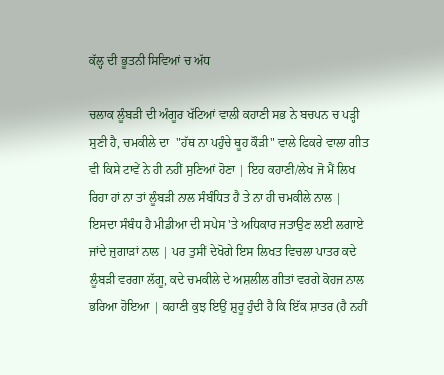ਕੱਲ੍ਹ ਦੀ ਭੂਤਨੀ ਸਿਵਿਆਂ ਚ ਅੱਧ

ਚਲਾਕ ਲੂੰਬੜੀ ਦੀ ਅੰਗੂਰ ਖੱਟਿਆਂ ਵਾਲੀ ਕਹਾਣੀ ਸਭ ਨੇ ਬਚਪਨ ਚ ਪੜ੍ਹੀ ਸੁਣੀ ਹੈ, ਚਮਕੀਲੇ ਦਾ  "ਹੱਥ ਨਾ ਪਹੁੰਚੇ ਥੂਹ ਕੌੜੀ" ਵਾਲੇ ਫਿਕਰੇ ਵਾਲਾ ਗੀਤ ਵੀ ਕਿਸੇ ਟਾਵੇਂ ਨੇ ਹੀ ਨਹੀਂ ਸੁਣਿਆਂ ਹੋਣਾ | ਇਹ ਕਹਾਣੀ/ਲੇਖ ਜੋ ਮੈਂ ਲਿਖ ਰਿਹਾ ਹਾਂ ਨਾ ਤਾਂ ਲੂੰਬੜੀ ਨਾਲ ਸੰਬੰਧਿਤ ਹੈ ਤੇ ਨਾ ਹੀ ਚਮਕੀਲੇ ਨਾਲ | ਇਸਦਾ ਸੰਬੰਧ ਹੈ ਮੀਡੀਆ ਦੀ ਸਪੇਸ 'ਤੇ ਅਧਿਕਾਰ ਜਤਾਉਣ ਲਈ ਲਗਾਏ ਜਾਂਦੇ ਜੁਗਾੜਾਂ ਨਾਲ | ਪਰ ਤੁਸੀਂ ਦੇਖੋਗੇ ਇਸ ਲਿਖਤ ਵਿਚਲਾ ਪਾਤਰ ਕਦੇ ਲੂੰਬੜੀ ਵਰਗਾ ਲੱਗੂ, ਕਦੇ ਚਮਕੀਲੇ ਦੇ ਅਸ਼ਲੀਲ ਗੀਤਾਂ ਵਰਗੇ ਕੋਹਜ ਨਾਲ ਭਰਿਆ ਹੋਇਆ | ਕਹਾਣੀ ਕੁਝ ਇਉਂ ਸ਼ੁਰੂ ਹੁੰਦੀ ਹੈ ਕਿ ਇੱਕ ਸ਼ਾਤਰ (ਹੈ ਨਹੀਂ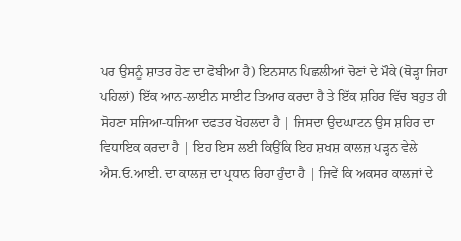ਪਰ ਉਸਨੂੰ ਸ਼ਾਤਰ ਹੋਣ ਦਾ ਫੋਬੀਆ ਹੈ) ਇਨਸਾਨ ਪਿਛਲੀਆਂ ਚੋਣਾਂ ਦੇ ਮੌਕੇ (ਥੋੜ੍ਹਾ ਜਿਹਾ ਪਹਿਲਾਂ) ਇੱਕ ਆਨ-ਲਾਈਨ ਸਾਈਟ ਤਿਆਰ ਕਰਦਾ ਹੈ ਤੇ ਇੱਕ ਸ਼ਹਿਰ ਵਿੱਚ ਬਹੁਤ ਹੀ ਸੋਹਣਾ ਸਜਿਆ-ਧਜਿਆ ਦਫਤਰ ਖੋਹਲਦਾ ਹੈ | ਜਿਸਦਾ ਉਦਘਾਟਨ ਉਸ ਸ਼ਹਿਰ ਦਾ ਵਿਧਾਇਕ ਕਰਦਾ ਹੈ | ਇਹ ਇਸ ਲਈ ਕਿਉਂਕਿ ਇਹ ਸ਼ਖਸ਼ ਕਾਲਜ਼ ਪੜ੍ਹਨ ਵੇਲੇ ਐਸ.ਓ.ਆਈ. ਦਾ ਕਾਲਜ਼ ਦਾ ਪ੍ਰਧਾਨ ਰਿਹਾ ਹੁੰਦਾ ਹੈ | ਜਿਵੇਂ ਕਿ ਅਕਸਰ ਕਾਲਜਾਂ ਦੇ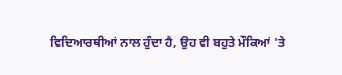ਵਿਦਿਆਰਥੀਆਂ ਨਾਲ ਹੁੰਦਾ ਹੈ, ਉਹ ਵੀ ਬਹੁਤੇ ਮੌਕਿਆਂ 'ਤੇ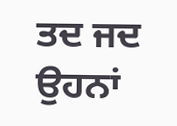ਤਦ ਜਦ ਉਹਨਾਂ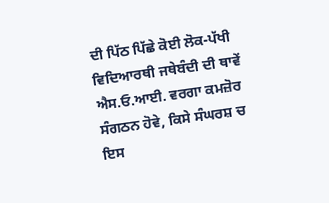ਦੀ ਪਿੱਠ ਪਿੱਛੇ ਕੋਈ ਲੋਕ-ਪੱਖੀ ਵਿਦਿਆਰਥੀ ਜਥੇਬੰਦੀ ਦੀ ਥਾਵੇਂ ਐਸ.ਓ.ਆਈ. ਵਰਗਾ ਕਮਜ਼ੋਰ ਸੰਗਠਨ ਹੋਵੇ, ਕਿਸੇ ਸੰਘਰਸ਼ ਚ ਇਸ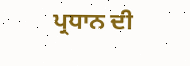ਪ੍ਰਧਾਨ ਦੀ